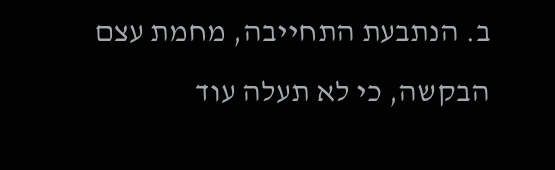ב. הנתבעת התחייבה, מחמת עצם הבקשה, כי לא תעלה עוד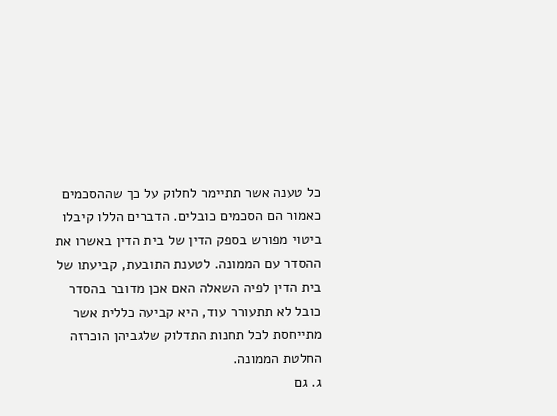כל טענה אשר תתיימר לחלוק על כך שההסכמים כאמור הם הסכמים כובלים. הדברים הללו קיבלו ביטוי מפורש בספק הדין של בית הדין באשרו את ההסדר עם הממונה. לטענת התובעת, קביעתו של בית הדין לפיה השאלה האם אכן מדובר בהסדר כובל לא תתעורר עוד, היא קביעה כללית אשר מתייחסת לכל תחנות התדלוק שלגביהן הוכרזה החלטת הממונה.
ג. גם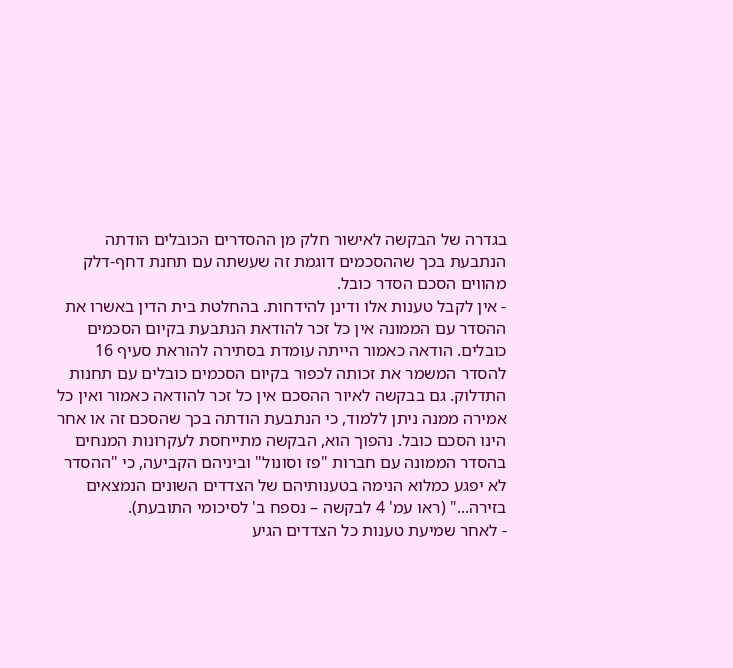בגדרה של הבקשה לאישור חלק מן ההסדרים הכובלים הודתה הנתבעת בכך שההסכמים דוגמת זה שעשתה עם תחנת דחף-דלק מהווים הסכם הסדר כובל.
- אין לקבל טענות אלו ודינן להידחות. בהחלטת בית הדין באשרו את ההסדר עם הממונה אין כל זכר להודאת הנתבעת בקיום הסכמים כובלים. הודאה כאמור הייתה עומדת בסתירה להוראת סעיף 16 להסדר המשמר את זכותה לכפור בקיום הסכמים כובלים עם תחנות התדלוק. גם בבקשה לאיור ההסכם אין כל זכר להודאה כאמור ואין כל אמירה ממנה ניתן ללמוד, כי הנתבעת הודתה בכך שהסכם זה או אחר הינו הסכם כובל. נהפוך הוא, הבקשה מתייחסת לעקרונות המנחים בהסדר הממונה עם חברות "פז וסונול" וביניהם הקביעה, כי "ההסדר לא יפגע כמלוא הנימה בטענותיהם של הצדדים השונים הנמצאים בזירה..." (ראו עמ' 4 לבקשה – נספח ב' לסיכומי התובעת).
- לאחר שמיעת טענות כל הצדדים הגיע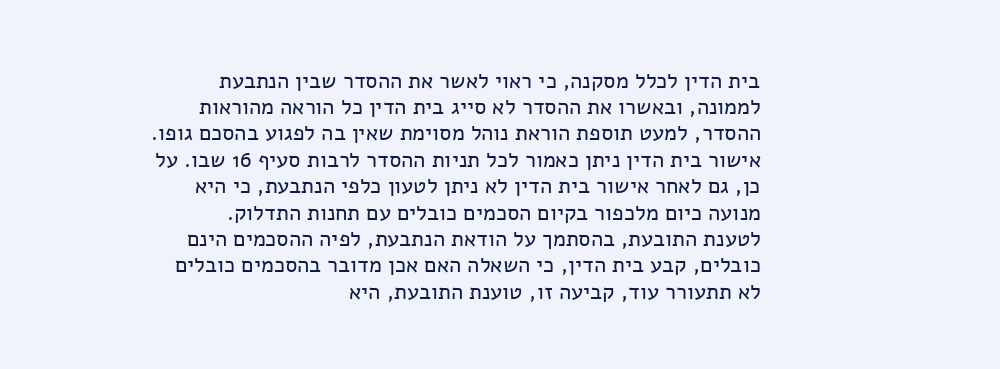בית הדין לכלל מסקנה, כי ראוי לאשר את ההסדר שבין הנתבעת לממונה, ובאשרו את ההסדר לא סייג בית הדין כל הוראה מהוראות ההסדר, למעט תוספת הוראת נוהל מסוימת שאין בה לפגוע בהסכם גופו. אישור בית הדין ניתן כאמור לכל תניות ההסדר לרבות סעיף 16 שבו. על כן, גם לאחר אישור בית הדין לא ניתן לטעון כלפי הנתבעת, כי היא מנועה כיום מלכפור בקיום הסכמים כובלים עם תחנות התדלוק.
לטענת התובעת, בהסתמך על הודאת הנתבעת, לפיה ההסכמים הינם כובלים, קבע בית הדין, כי השאלה האם אכן מדובר בהסכמים כובלים לא תתעורר עוד, קביעה זו, טוענת התובעת, היא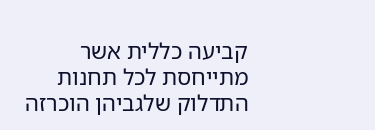קביעה כללית אשר מתייחסת לכל תחנות התדלוק שלגביהן הוכרזה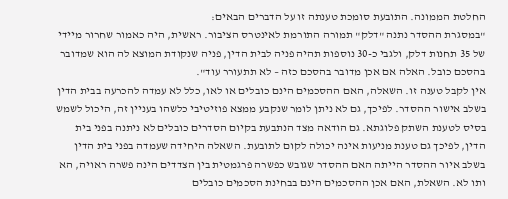החלטת הממונה. התובעת סומכת טענתה זו על הדברים הבאים:
"במסגרת ההסדר נתנה "דלק" תמורה התורמת לאינטרס הציבור. ראשית, היה כאמור שחרור מיידי של 35 תחנות דלק, ולגבי כ-30 נוספות תהיה פניה לבית הדין, פניה שנקודת המוצא לה הוא שמדובר בהסכם כובל. האלה אם אכן מדובר בהסכם כזה – לא תתעורר עוד".
אין לקבל טענה זו. השאלה, האם ההסכמים הינם כובלים או לאו, כלל לא עמדה להכרעה בבית הדין בשלב אישור ההסדר. לפיכך, גם לא ניתן לומר שנקבע ממצא פוזיטיבי כלשהו בעניין זה, היכול לשמש בסיס לטענת השתק פלוגתא. גם הודאה מצד הנתבעת בקיום הסדרים כובלים לא ניתנה בפני בית הדין, לפיכך גם טענת מניעות אינה יכולה לקום לתובעת. השאלה היחידה שעמדה בפני בית הדין בשלב איור ההסדר הייתה האם ההסדר שגובש כפשרה פרגמטית בין הצדדים הינה פשרה ראויה, הא ותו לא. השאלת, האם אכן ההסכמים הינם בבחינת הסכמים כובלים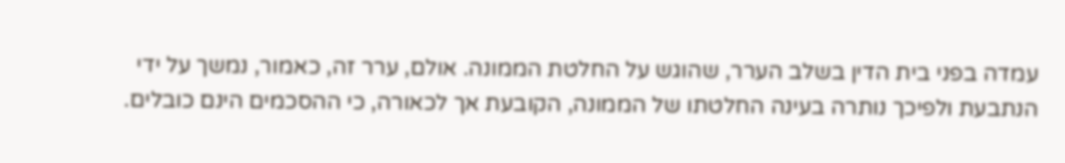עמדה בפני בית הדין בשלב הערר, שהוגש על החלטת הממונה. אולם, ערר זה, כאמור, נמשך על ידי הנתבעת ולפיכך נותרה בעינה החלטתו של הממונה, הקובעת אך לכאורה, כי ההסכמים הינם כובלים.